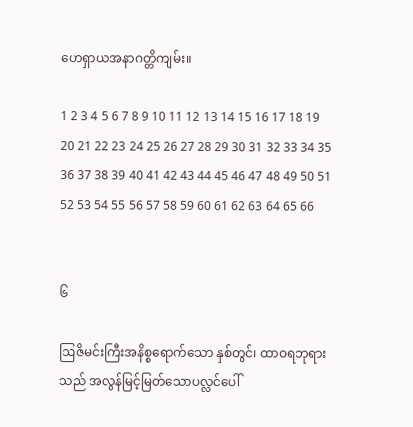ဟေရှာယအနာဂတ္တိကျမ်း။

1 2 3 4 5 6 7 8 9 10 11 12 13 14 15 16 17 18 19 20 21 22 23 24 25 26 27 28 29 30 31 32 33 34 35 36 37 38 39 40 41 42 43 44 45 46 47 48 49 50 51 52 53 54 55 56 57 58 59 60 61 62 63 64 65 66


၆

ဩဇိမင်းကြီးအနိစ္စရောက်သော နှစ်တွင်၊ ထာဝရဘုရားသည် အလွန်မြင့်မြတ်သောပလ္လင်ပေါ်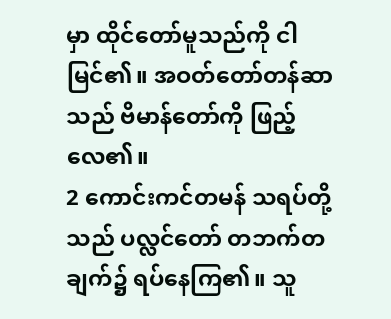မှာ ထိုင်တော်မူသည်ကို ငါမြင်၏။ အဝတ်တော်တန်ဆာ သည် ဗိမာန်တော်ကို ဖြည့်လေ၏။
2 ကောင်းကင်တမန် သရပ်တို့သည် ပလ္လင်တော် တဘက်တချက်၌ ရပ်နေကြ၏။ သူ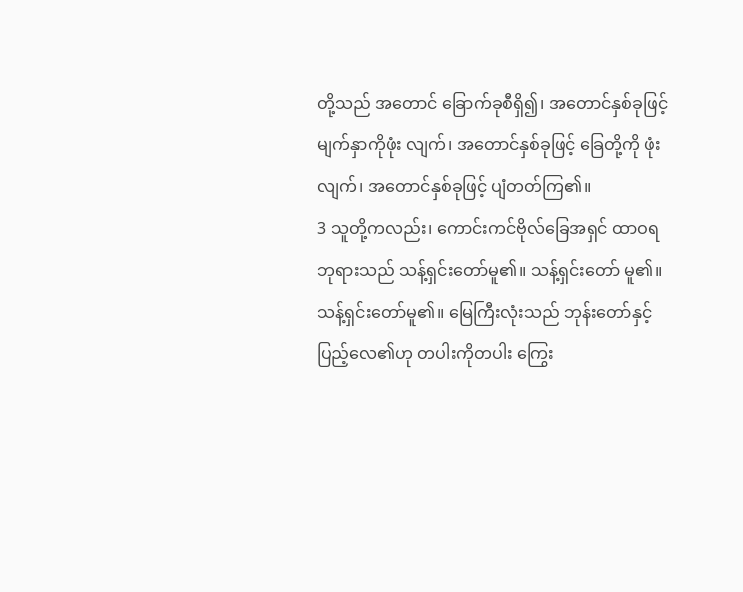တို့သည် အတောင် ခြောက်ခုစီရှိ၍၊ အတောင်နှစ်ခုဖြင့် မျက်နှာကိုဖုံး လျက်၊ အတောင်နှစ်ခုဖြင့် ခြေတို့ကို ဖုံးလျက်၊ အတောင်နှစ်ခုဖြင့် ပျံတတ်ကြ၏။
3 သူတို့ကလည်း၊ ကောင်းကင်ဗိုလ်ခြေအရှင် ထာဝရဘုရားသည် သန့်ရှင်းတော်မူ၏။ သန့်ရှင်းတော် မူ၏။ သန့်ရှင်းတော်မူ၏။ မြေကြီးလုံးသည် ဘုန်းတော်နှင့် ပြည့်လေ၏ဟု တပါးကိုတပါး ကြွေး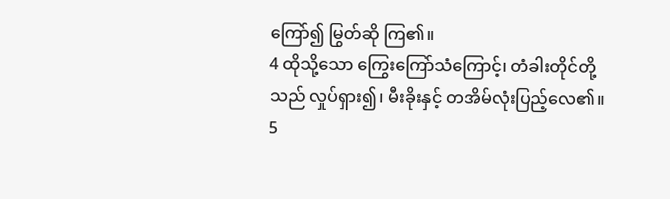ကြော်၍ မြွတ်ဆို ကြ၏။
4 ထိုသို့သော ကြွေးကြော်သံကြောင့်၊ တံခါးတိုင်တို့ သည် လှုပ်ရှား၍၊ မီးခိုးနှင့် တအိမ်လုံးပြည့်လေ၏။
5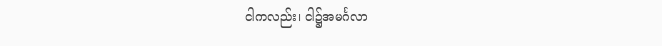ငါကလည်း၊ ငါ၌အမင်္ဂလာ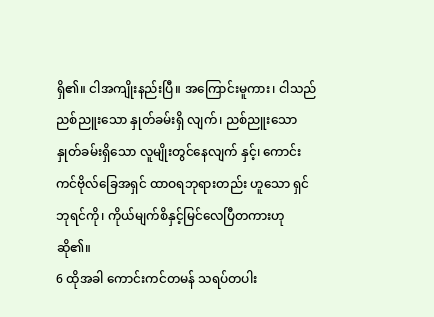ရှိ၏။ ငါအကျိုးနည်းပြီ။ အကြောင်းမူကား၊ ငါသည်ညစ်ညူးသော နှုတ်ခမ်းရှိ လျက်၊ ညစ်ညူးသောနှုတ်ခမ်းရှိသော လူမျိုးတွင်နေလျက် နှင့်၊ ကောင်းကင်ဗိုလ်ခြေအရှင် ထာဝရဘုရားတည်း ဟူသော ရှင်ဘုရင်ကို၊ ကိုယ်မျက်စိနှင့်မြင်လေပြီတကားဟု ဆို၏။
6 ထိုအခါ ကောင်းကင်တမန် သရပ်တပါး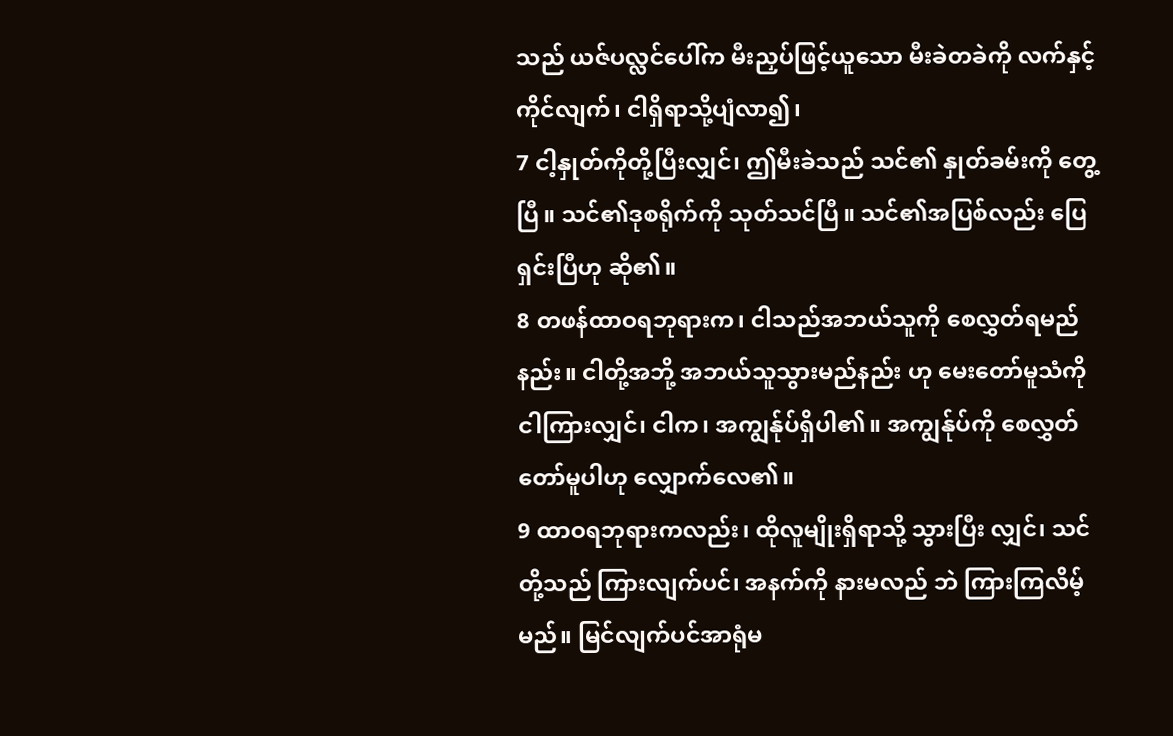သည် ယဇ်ပလ္လင်ပေါ်က မီးညှပ်ဖြင့်ယူသော မီးခဲတခဲကို လက်နှင့်ကိုင်လျက်၊ ငါရှိရာသို့ပျံလာ၍၊
7 ငါ့နှုတ်ကိုတို့ပြီးလျှင်၊ ဤမီးခဲသည် သင်၏ နှုတ်ခမ်းကို တွေ့ပြီ။ သင်၏ဒုစရိုက်ကို သုတ်သင်ပြီ။ သင်၏အပြစ်လည်း ပြေရှင်းပြီဟု ဆို၏။
8 တဖန်ထာဝရဘုရားက၊ ငါသည်အဘယ်သူကို စေလွှတ်ရမည်နည်း။ ငါတို့အဘို့ အဘယ်သူသွားမည်နည်း ဟု မေးတော်မူသံကို ငါကြားလျှင်၊ ငါက၊ အကျွန်ုပ်ရှိပါ၏။ အကျွန်ုပ်ကို စေလွှတ်တော်မူပါဟု လျှောက်လေ၏။
9 ထာဝရဘုရားကလည်း၊ ထိုလူမျိုးရှိရာသို့ သွားပြီး လျှင်၊ သင်တို့သည် ကြားလျက်ပင်၊ အနက်ကို နားမလည် ဘဲ ကြားကြလိမ့်မည်။ မြင်လျက်ပင်အာရုံမ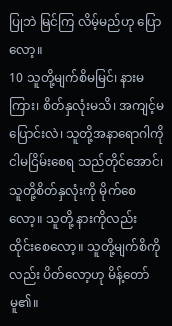ပြုဘဲ မြင်ကြ လိမ့်မည်ဟု ပြောလော့။
10 သူတို့မျက်စိမမြင်၊ နားမကြား၊ စိတ်နှလုံးမသိ၊ အကျင့်မပြောင်းလဲ၊ သူတို့အနာရောဂါကို ငါမငြိမ်းစေရ သည်တိုင်အောင်၊ သူတို့စိတ်နှလုံးကို မိုက်စေလော့။ သူတို့ နားကိုလည်း ထိုင်းစေလော့။ သူတို့မျက်စိကိုလည်း ပိတ်လော့ဟု မိန့်တော်မူ၏။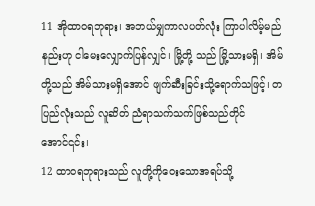11 အိုထာဝရဘုရား၊ အဘယ်မျှကာလပတ်လုံး ကြာပါလိမ့်မည်နည်းဟု ငါမေးလျှောက်ပြန်လျှင်၊ မြို့တို့ သည် မြို့သားမရှိ၊ အိမ်တို့သည် အိမ်သားမရှိအောင် ဖျက်ဆီးခြင်းသို့ရောက်သဖြင့်၊ တပြည်လုံးသည် လူဆိတ် ညံရာသက်သက်ဖြစ်သည်တိုင်အောင်၎င်း၊
12 ထာဝရဘုရားသည် လူတို့ကိုဝေးသောအရပ်သို့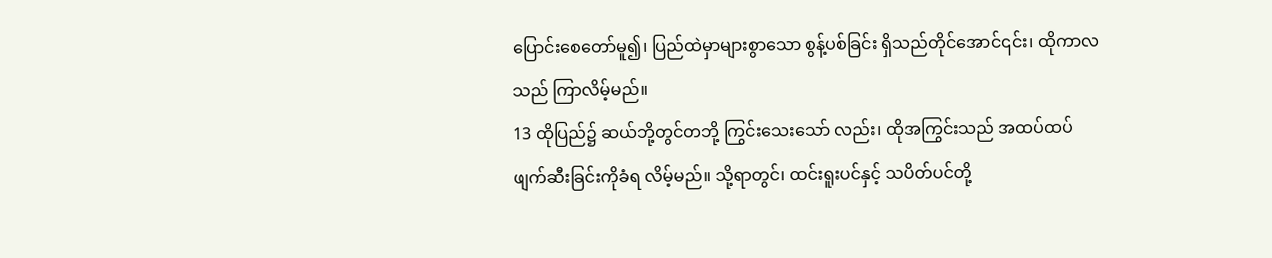ပြောင်းစေတော်မူ၍၊ ပြည်ထဲမှာများစွာသော စွန့်ပစ်ခြင်း ရှိသည်တိုင်အောင်၎င်း၊ ထိုကာလသည် ကြာလိမ့်မည်။
13 ထိုပြည်၌ ဆယ်ဘို့တွင်တဘို့ ကြွင်းသေးသော် လည်း၊ ထိုအကြွင်းသည် အထပ်ထပ်ဖျက်ဆီးခြင်းကိုခံရ လိမ့်မည်။ သို့ရာတွင်၊ ထင်းရူးပင်နှင့် သပိတ်ပင်တို့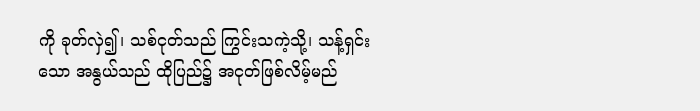ကို ခုတ်လှဲ၍၊ သစ်ငုတ်သည် ကြွင်းသကဲ့သို့၊ သန့်ရှင်းသော အနွယ်သည် ထိုပြည်၌ အငုတ်ဖြစ်လိမ့်မည်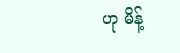ဟု မိန့်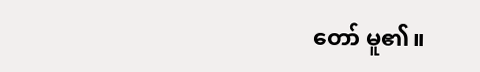တော် မူ၏။